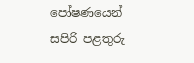පෝෂණයෙන් සපිරි පළතුරු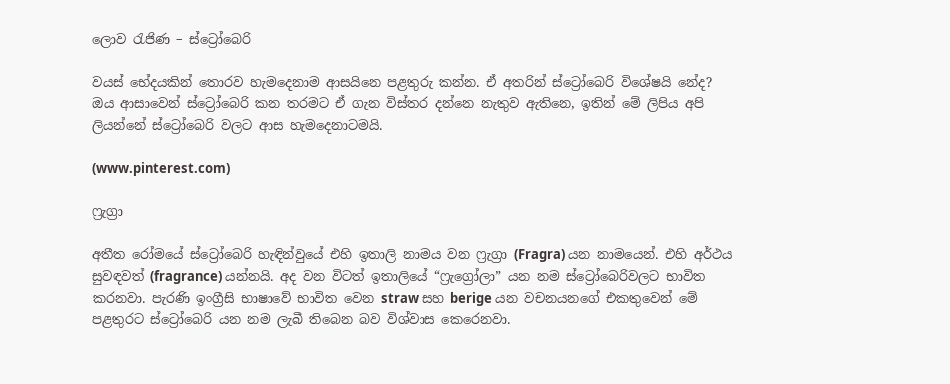ලොව රැජිණ – ස්ට්‍රෝබෙරි

වයස් භේදයකින් තොරව හැමදෙනාම ආසයිනෙ පළතුරු කන්න. ඒ අතරින් ස්ට්‍රෝබෙරි විශේෂයි නේද? ඔය ආසාවෙන් ස්ට්‍රෝබෙරි කන තරමට ඒ ගැන විස්තර දන්නෙ නැතුව ඇතිනෙ, ඉතින් මේ ලිපිය අපි ලියන්නේ ස්ට්‍රෝබෙරි වලට ආස හැමදෙනාටමයි.

(www.pinterest.com)

ෆ්‍රැග්‍රා

අතීත රෝමයේ ස්ට්‍රෝබෙරි හැඳින්වුයේ එහි ඉතාලි නාමය වන ෆ්‍රැග්‍රා (Fragra) යන නාමයෙන්. එහි අර්ථය සුවඳවත් (fragrance) යන්නයි. අද වන විටත් ඉතාලියේ “ෆ්‍රැග්‍රෝලා” යන නම ස්ට්‍රෝබෙරිවලට භාවිත කරනවා. පැරණි ඉංග්‍රීසි භාෂාවේ භාවිත වෙන straw සහ berige යන වචනයනගේ එකතුවෙන් මේ පළතුරට ස්ට්‍රෝබෙරි යන නම ලැබී තිබෙන බව විශ්වාස කෙරෙනවා.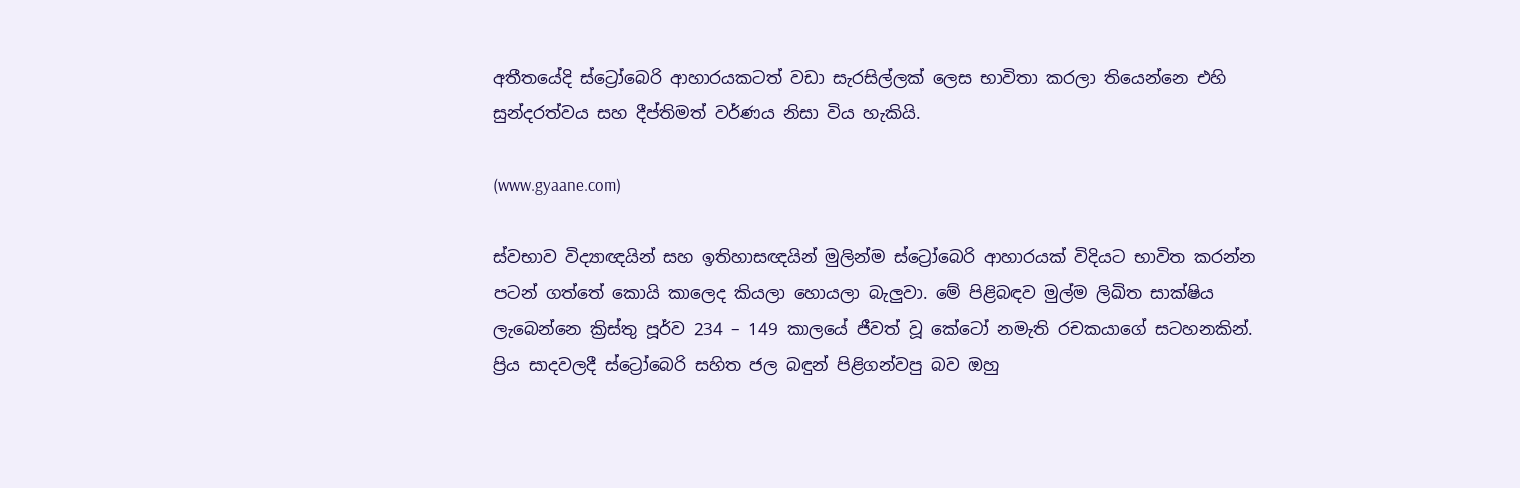අතීතයේදි ස්ට්‍රෝබෙරි ආහාරයකටත් වඩා සැරසිල්ලක් ලෙස භාවිතා කරලා තියෙන්නෙ එහි සුන්දරත්වය සහ දීප්තිමත් වර්ණය නිසා විය හැකියි.

(www.gyaane.com)

ස්වභාව විද්‍යාඥයින් සහ ඉතිහාසඥයින් මුලින්ම ස්ට්‍රෝබෙරි ආහාරයක් විදියට භාවිත කරන්න පටන් ගත්තේ කොයි කාලෙද කියලා හොයලා බැලුවා. මේ පිළිබඳව මුල්ම ලිඛිත සාක්ෂිය ලැබෙන්නෙ ක්‍රිස්තු පූර්ව 234 – 149 කාලයේ ජීවත් වූ කේටෝ නමැති රචකයාගේ සටහනකින්. ප්‍රිය සාදවලදී ස්ට්‍රෝබෙරි සහිත ජල බඳුන් පිළිගන්වපු බව ඔහු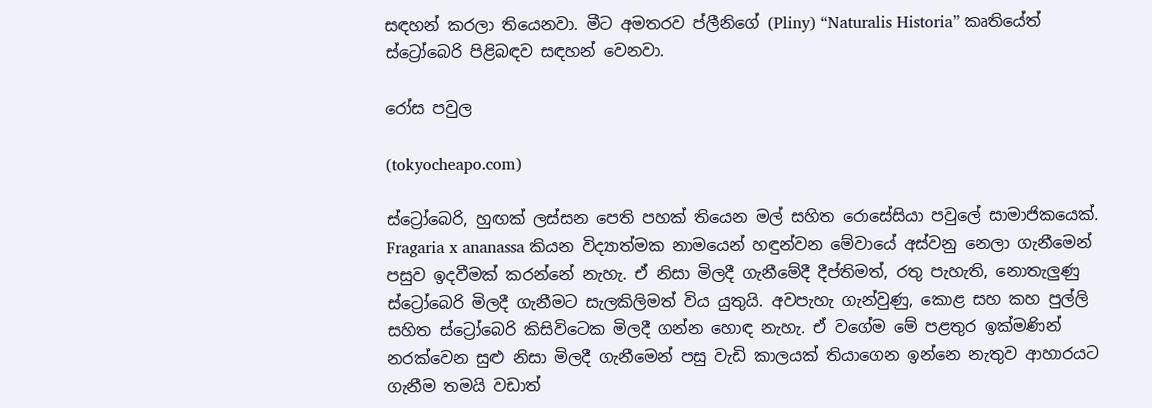සඳහන් කරලා තියෙනවා. මීට අමතරව ප්ලීනිගේ (Pliny) “Naturalis Historia” කෘතියේත් ස්ට්‍රෝබෙරි පිළිබඳව සඳහන් වෙනවා.

රෝස පවුල

(tokyocheapo.com)

ස්ට්‍රෝබෙරි, හුඟක් ලස්සන පෙති පහක් තියෙන මල් සහිත රොසේසියා පවුලේ සාමාජිකයෙක්. Fragaria x ananassa කියන විද්‍යාත්මක නාමයෙන් හඳුන්වන මේවායේ අස්වනු නෙලා ගැනීමෙන් පසුව ඉදවීමක් කරන්නේ නැහැ. ඒ නිසා මිලදී ගැනීමේදී දීප්තිමත්, රතු පැහැති, නොතැලුණු ස්ට්‍රෝබෙරි මිලදී ගැනීමට සැලකිලිමත් විය යුතුයි. අවපැහැ ගැන්වුණු, කොළ සහ කහ පුල්ලි සහිත ස්ට්‍රෝබෙරි කිසිවිටෙක මිලදී ගන්න හොඳ නැහැ. ඒ වගේම මේ පළතුර ඉක්මණින් නරක්වෙන සුළු නිසා මිලදී ගැනීමෙන් පසු වැඩි කාලයක් තියාගෙන ඉන්නෙ නැතුව ආහාරයට ගැනීම තමයි වඩාත්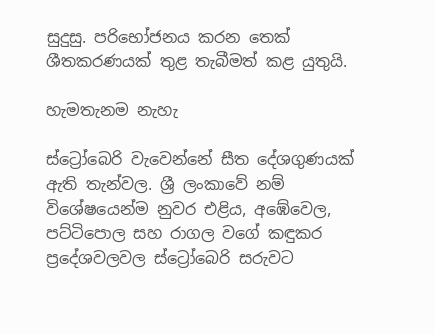සුදුසු. පරිභෝජනය කරන තෙක් ශීතකරණයක් තුළ තැබීමත් කළ යුතුයි.

හැමතැනම නැහැ

ස්ට්‍රෝබෙරි වැවෙන්නේ සීත දේශගුණයක් ඇති තැන්වල. ශ්‍රී ලංකාවේ නම් විශේෂයෙන්ම නුවර එළිය, අඹේවෙල, පට්ටිපොල සහ රාගල වගේ කඳුකර ප්‍රදේශවලවල ස්ට්‍රෝබෙරි සරුවට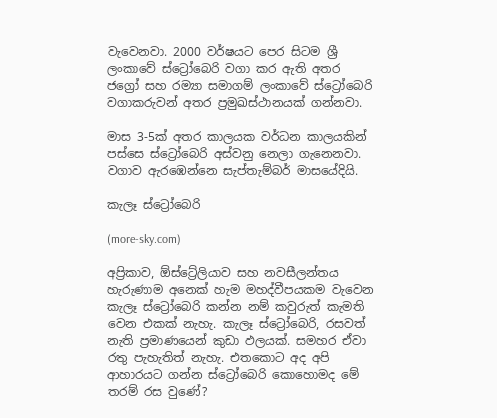වැවෙනවා. 2000 වර්ෂයට පෙර සිටම ශ්‍රී ලංකාවේ ස්ට්‍රෝබෙරි වගා කර ඇති අතර ජග්‍රෝ සහ රම්‍යා සමාගම් ලංකාවේ ස්ට්‍රෝබෙරි වගාකරුවන් අතර ප්‍රමුඛස්ථානයක් ගන්නවා.

මාස 3-5ක් අතර කාලයක වර්ධන කාලයකින් පස්සෙ ස්ට්‍රෝබෙරි අස්වනු නෙලා ගැනෙනවා. වගාව ඇරඹෙන්නෙ සැප්තැම්බර් මාසයේදියි.

කැලෑ ස්ට්‍රෝබෙරි

(more-sky.com)

අප්‍රිකාව, ඕස්ට්‍රේලියාව සහ නවසීලන්තය හැරුණාම අනෙක් හැම මහද්වීපයකම වැවෙන කැලෑ ස්ට්‍රෝබෙරි කන්න නම් කවුරුත් කැමති වෙන එකක් නැහැ. කැලෑ ස්ට්‍රෝබෙරි, රසවත් නැති ප්‍රමාණයෙන් කුඩා ඵලයක්. සමහර ඒවා රතු පැහැතිත් නැහැ. එතකොට අද අපි ආහාරයට ගන්න ස්ට්‍රෝබෙරි කොහොමද මේ තරම් රස වුණේ?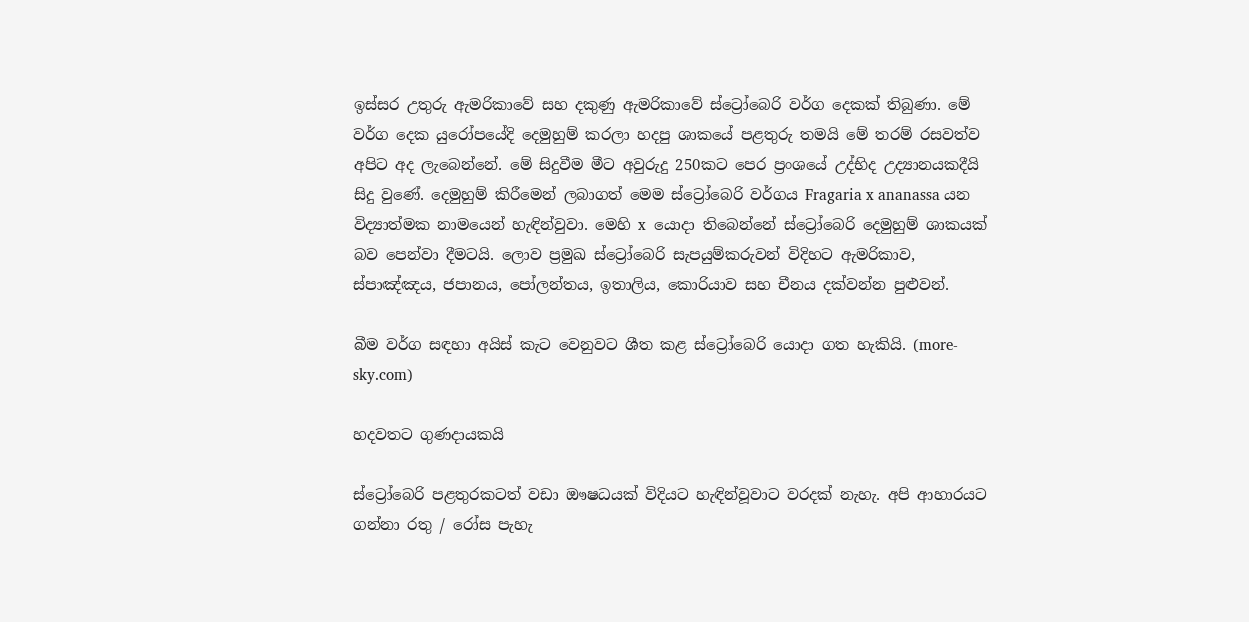ඉස්සර උතුරු ඇමරිකාවේ සහ දකුණු ඇමරිකාවේ ස්ට්‍රෝබෙරි වර්ග දෙකක් තිබුණා. මේ වර්ග දෙක යුරෝපයේදි දෙමුහුම් කරලා හදපු ශාකයේ පළතුරු තමයි මේ තරම් රසවත්ව අපිට අද ලැබෙන්නේ. මේ සිදුවීම මීට අවුරුදු 250කට පෙර ප්‍රංශයේ උද්භිද උද්‍යානයකදීයි සිදු වුණේ. දෙමුහුම් කිරීමෙන් ලබාගත් මෙම ස්ට්‍රෝබෙරි වර්ගය Fragaria x ananassa යන විද්‍යාත්මක නාමයෙන් හැඳින්වුවා. මෙහි x  යොදා තිබෙන්නේ ස්ට්‍රෝබෙරි දෙමුහුම් ශාකයක් බව පෙන්වා දීමටයි. ලොව ප්‍රමුඛ ස්ට්‍රෝබෙරි සැපයුම්කරුවන් විදිහට ඇමරිකාව, ස්පාඤ්ඤය, ජපානය, පෝලන්තය, ඉතාලිය, කොරියාව සහ චීනය දක්වන්න පුළුවන්.

බීම වර්ග සඳහා අයිස් කැට වෙනුවට ශීත කළ ස්ට්‍රෝබෙරි යොදා ගත හැකියි. (more-sky.com)

හදවතට ගුණදායකයි

ස්ට්‍රෝබෙරි පළතුරකටත් වඩා ඖෂධයක් විදියට හැඳින්වූවාට වරදක් නැහැ. අපි ආහාරයට ගන්නා රතු / රෝස පැහැ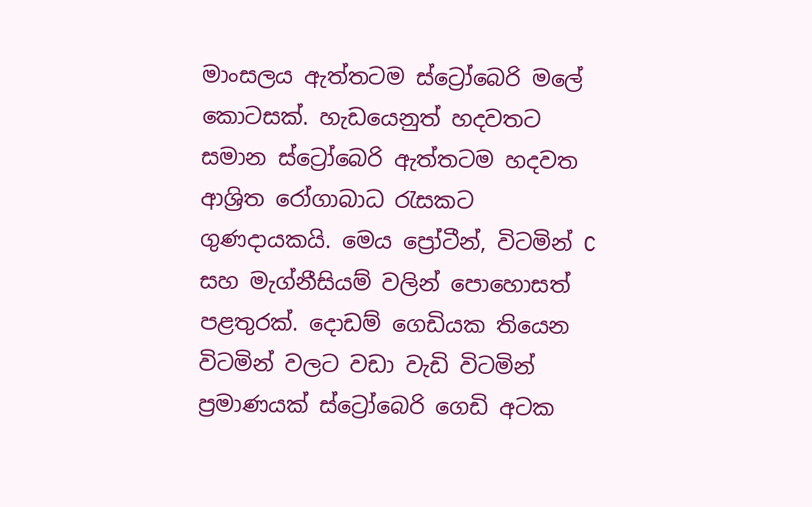මාංසලය ඇත්තටම ස්ට්‍රෝබෙරි මලේ කොටසක්. හැඩයෙනුත් හදවතට සමාන ස්ට්‍රෝබෙරි ඇත්තටම හදවත ආශ්‍රිත රෝගාබාධ රැසකට ගුණදායකයි. මෙය ප්‍රෝටීන්, විටමින් C සහ මැග්නීසියම් වලින් පොහොසත් පළතුරක්. දොඩම් ගෙඩියක තියෙන විටමින් වලට වඩා වැඩි විටමින් ප්‍රමාණයක් ස්ට්‍රෝබෙරි ගෙඩි අටක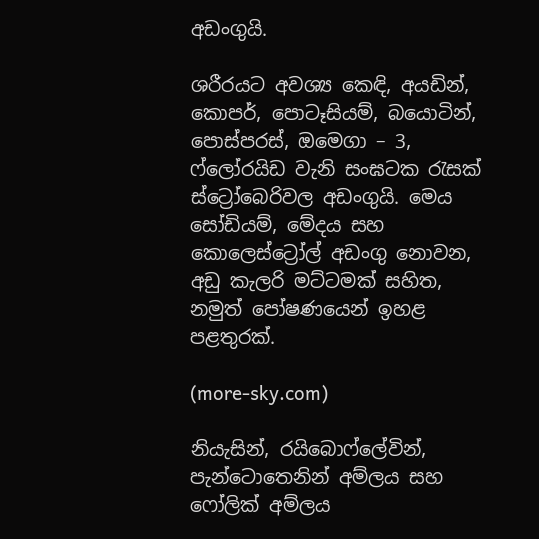අඩංගුයි.

ශරීරයට අවශ්‍ය කෙඳි, අයඩින්, කොපර්, පොටෑසියම්, බයොටින්, පොස්පරස්, ඔමෙගා – 3, ෆ්ලෝරයිඩ වැනි සංඝටක රැසක් ස්ට්‍රෝබෙරිවල අඩංගුයි. මෙය සෝඩියම්, මේදය සහ කොලෙස්ට්‍රෝල් අඩංගු නොවන, අඩු කැලරි මට්ටමක් සහිත, නමුත් පෝෂණයෙන් ඉහළ පළතුරක්.

(more-sky.com)

නියැසින්, රයිබොෆ්ලේවින්, පැන්ටොතෙනින් අම්ලය සහ ෆෝලික් අම්ලය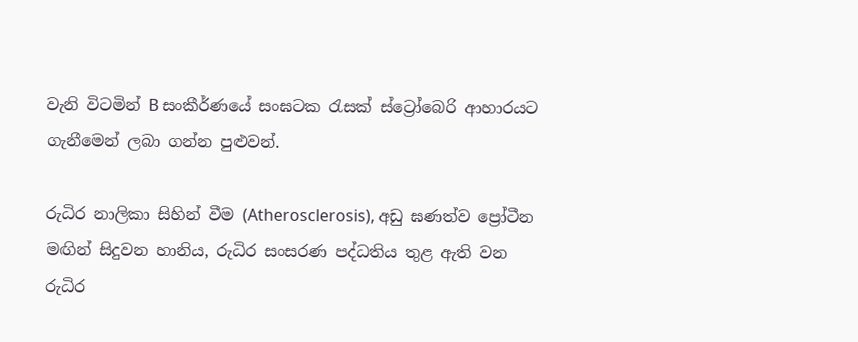වැනි විටමින් B සංකීර්ණයේ සංඝටක රැසක් ස්ට්‍රෝබෙරි ආහාරයට ගැනීමෙන් ලබා ගන්න පුළුවන්.

රුධිර නාලිකා සිහින් වීම (Atherosclerosis), අඩු ඝණත්ව ප්‍රෝටීන මඟින් සිදුවන හානිය, රුධිර සංසරණ පද්ධතිය තුළ ඇති වන රුධිර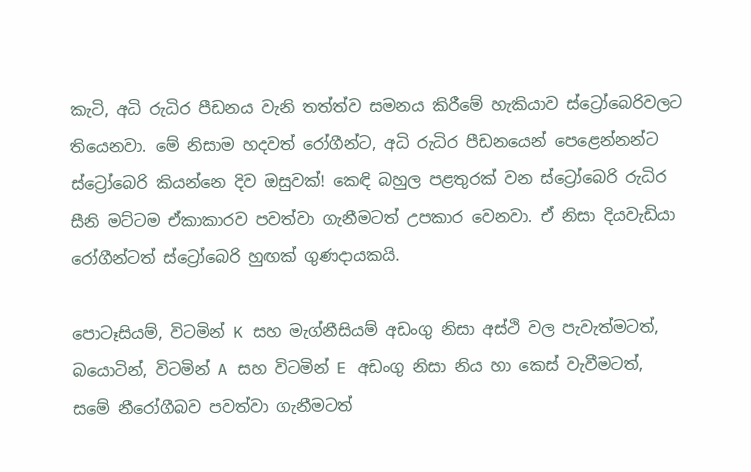කැටි, අධි රුධිර පීඩනය වැනි තත්ත්ව සමනය කිරීමේ හැකියාව ස්ට්‍රෝබෙරිවලට තියෙනවා. මේ නිසාම හදවත් රෝගීන්ට, අධි රුධිර පීඩනයෙන් පෙළෙන්නන්ට ස්ට්‍රෝබෙරි කියන්නෙ දිව ඔසුවක්! කෙඳි බහුල පළතුරක් වන ස්ට්‍රෝබෙරි රුධිර සීනි මට්ටම ඒකාකාරව පවත්වා ගැනීමටත් උපකාර වෙනවා. ඒ නිසා දියවැඩියා රෝගීන්ටත් ස්ට්‍රෝබෙරි හුඟක් ගුණදායකයි.

පොටෑසියම්, විටමින් K සහ මැග්නීසියම් අඩංගු නිසා අස්ථි වල පැවැත්මටත්, බයොටින්, විටමින් A සහ විටමින් E අඩංගු නිසා නිය හා කෙස් වැවීමටත්, සමේ නීරෝගීබව පවත්වා ගැනීමටත්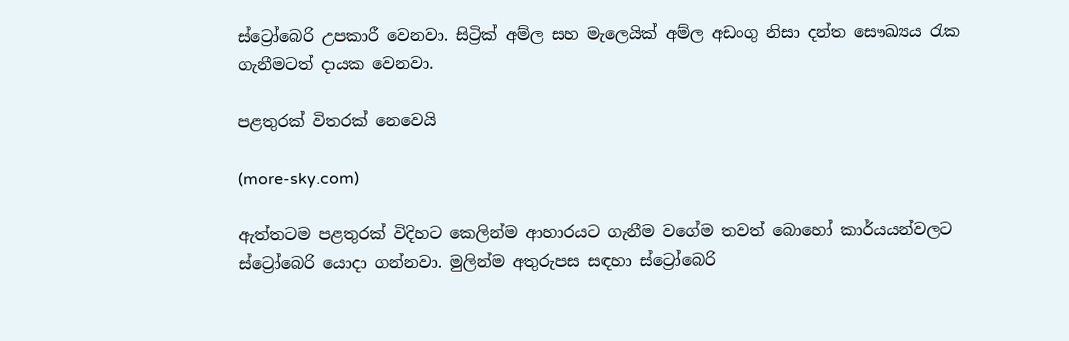ස්ට්‍රෝබෙරි උපකාරී වෙනවා. සිට්‍රික් අම්ල සහ මැලෙයික් අම්ල අඩංගු නිසා දන්ත සෞඛ්‍යය රැක ගැනීමටත් දායක වෙනවා.

පළතුරක් විතරක් නෙවෙයි

(more-sky.com)

ඇත්තටම පළතුරක් විදිහට කෙලින්ම ආහාරයට ගැනීම වගේම තවත් බොහෝ කාර්යයන්වලට ස්ට්‍රෝබෙරි යොදා ගන්නවා. මුලින්ම අතුරුපස සඳහා ස්ට්‍රෝබෙරි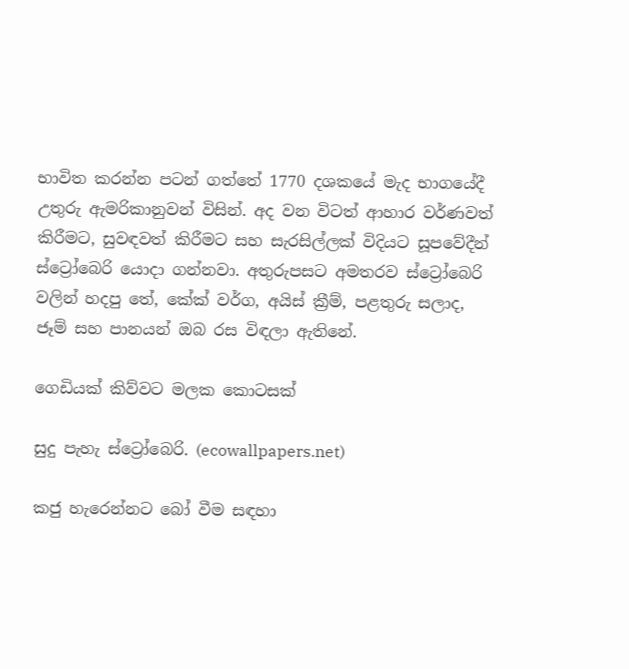භාවිත කරන්න පටන් ගත්තේ 1770 දශකයේ මැද භාගයේදී උතුරු ඇමරිකානුවන් විසින්. අද වන විටත් ආහාර වර්ණවත් කිරීමට, සුවඳවත් කිරීමට සහ සැරසිල්ලක් විදියට සූපවේදීන් ස්ට්‍රෝබෙරි යොදා ගන්නවා. අතුරුපසට අමතරව ස්ට්‍රෝබෙරි වලින් හදපු තේ, කේක් වර්ග, අයිස් ක්‍රීම්, පළතුරු සලාද, ජෑම් සහ පානයන් ඔබ රස විඳලා ඇතිනේ.

ගෙඩියක් කිව්වට මලක කොටසක්

සුදු පැහැ ස්ට්‍රෝබෙරි. (ecowallpapers.net)

කජු හැරෙන්නට බෝ වීම සඳහා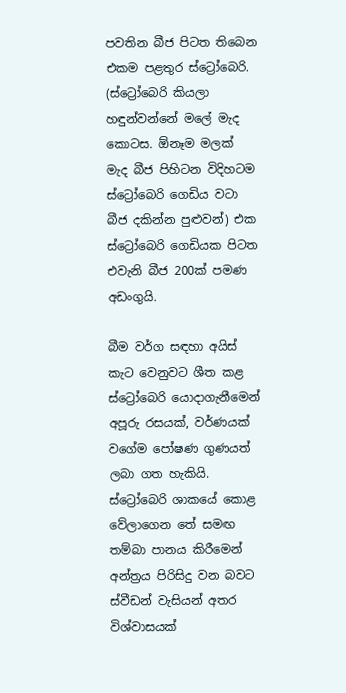පවතින බීජ පිටත තිබෙන එකම පළතුර ස්ට්‍රෝබෙරි. (ස්ට්‍රෝබෙරි කියලා හඳුන්වන්නේ මලේ මැද කොටස. ඕනෑම මලක් මැද බීජ පිහිටන විදිහටම ස්ට්‍රෝබෙරි ගෙඩිය වටා බීජ දකින්න පුළුවන්) එක ස්ට්‍රෝබෙරි ගෙඩියක පිටත එවැනි බීජ 200ක් පමණ අඩංගුයි.

බීම වර්ග සඳහා අයිස් කැට වෙනුවට ශීත කළ ස්ට්‍රෝබෙරි යොදාගැනීමෙන් අපූරු රසයක්, වර්ණයක් වගේම පෝෂණ ගුණයත් ලබා ගත හැකියි. ස්ට්‍රෝබෙරි ශාකයේ කොළ වේලාගෙන තේ සමඟ තම්බා පානය කිරීමෙන් අන්ත්‍රය පිරිසිදු වන බවට ස්වීඩන් වැසියන් අතර විශ්වාසයක්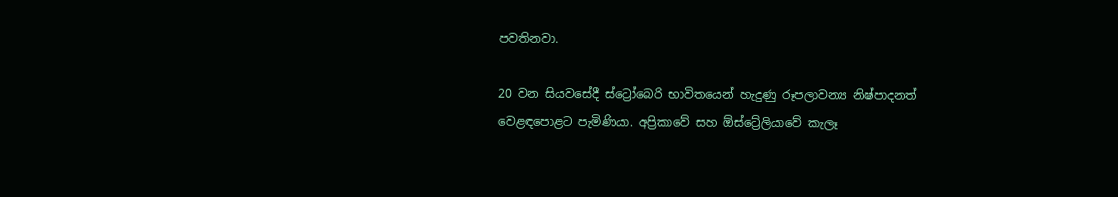පවතිනවා.

20 වන සියවසේදී ස්ට්‍රෝබෙරි භාවිතයෙන් හැදුණු රූපලාවන්‍ය නිෂ්පාදනත් වෙළඳපොළට පැමිණියා. අප්‍රිකාවේ සහ ඕස්ට්‍රේලියාවේ කැලෑ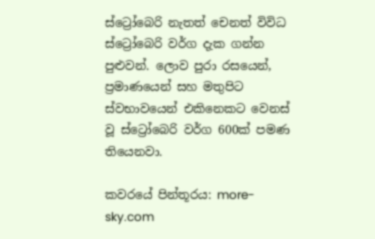ස්ට්‍රෝබෙරි නැතත් චෙනත් විවිධ ස්ට්‍රෝබෙරි වර්ග දැක ගන්න පුළුවන්. ලොව පුරා රසයෙන්, ප්‍රමාණයෙන් සහ මතුපිට ස්වභාවයෙන් එකිනෙකට වෙනස් වූ ස්ට්‍රෝබෙරි වර්ග 600ක් පමණ තියෙනවා.

කවරයේ පින්තූරය: more-sky.com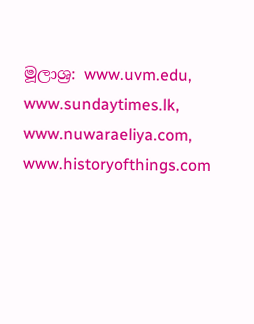මූලාශ්‍ර: www.uvm.edu, www.sundaytimes.lk, www.nuwaraeliya.com, www.historyofthings.com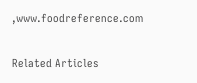,www.foodreference.com

Related Articles